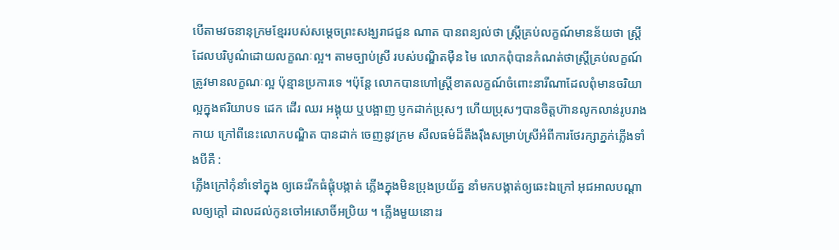បើតាមវចនានុក្រមខែ្មររបស់សមេ្តចព្រះសង្ឃរាជជួន ណាត បានពន្យល់ថា ស្រ្តីគ្រប់លក្ខណ៍មានន័យថា ស្រី្តដែលបរិបូណ៌ដោយលក្ខណៈល្អ។ តាមច្បាប់ស្រី របស់បណ្ឌិតម៉ឺន មៃ លោកពុំបានកំណត់ថាស្រី្តគ្រប់លក្ខណ៍ត្រូវមានលក្ខណៈល្អ ប៉ុន្មានប្រការទេ ។ប៉ុនែ្ត លោកបានហៅស្រី្តខាតលក្ខណ៍ចំពោះនារីណាដែលពុំមានចរិយាល្អក្នុងឥរិយាបទ ដេក ដើរ ឈរ អង្គុយ ឬបង្អាញ ប្ញកដាក់ប្រុសៗ ហើយប្រុសៗបានចិត្តហ៊ានលូកលាន់រូបរាងកាយ ក្រៅពីនេះលោកបណ្ឌិត បានដាក់ ចេញនូវក្រម សីលធម៌ដ៏តឹងរ៉ឹងសម្រាប់ស្រីអំពីការថែរក្សាភ្នក់ភ្លើងទាំងបីគឺ :
ភ្លើងក្រៅកុំនាំទៅក្នុង ឲ្យឆេះរីកធំផ្តុំបង្កាត់ ភ្លើងក្នុងមិនប្រុងប្រយ័ត្ន នាំមកបង្កាត់ឲ្យឆេះឯក្រៅ អុជអាលបណ្តាលឲ្យក្តៅ ដាលដល់កូនចៅអសោចិ៍អប្រិយ ។ ភ្លើងមួយនោះរ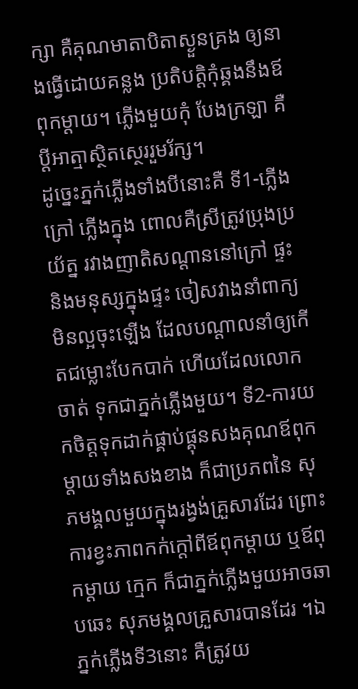ក្សា គឺគុណមាតាបិតាស្ងួនគ្រង ឲ្យនាងធ្វើដោយគន្លង ប្រតិបត្តិកុំឆ្គងនឹងឪពុកម្តាយ។ ភ្លើងមួយកុំ បែងក្រឡា គឺបី្តអាត្មាស្ថិតសេ្ថររួមរ័ក្ស។
ដូចេ្នះភ្នក់ភ្លើងទាំងបីនោះគឺ ទី1-ភ្លើងក្រៅ ភ្លើងក្នុង ពោលគឺស្រីត្រូវប្រុងប្រយ័ត្ន រវាងញាតិសណ្តាននៅក្រៅ ផ្ទះ និងមនុស្សក្នុងផ្ទះ ចៀសវាងនាំពាក្យមិនល្អចុះឡើង ដែលបណ្តាលនាំឲ្យកើតជម្លោះបែកបាក់ ហើយដែលលោកចាត់ ទុកជាភ្នក់ភ្លើងមួយ។ ទី2-ការយកចិត្តទុកដាក់ផ្គាប់ផ្គុនសងគុណឪពុកម្តាយទាំងសងខាង ក៏ជាប្រភពនៃ សុភមង្គលមួយក្នុងរង្វង់គ្រួសារដែរ ព្រោះការខ្វះភាពកក់ក្តៅពីឪពុកម្តាយ ឬឪពុកម្តាយ កេ្មក ក៏ជាភ្នក់ភ្លើងមួយអាចឆាបឆេះ សុភមង្គលគ្រួសារបានដែរ ។ឯភ្នក់ភ្លើងទី3នោះ គឺត្រូវយ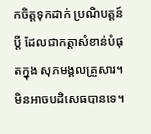កចិត្តទុកដាក់ ប្រណិបត្តន៍ប្តី ដែលជាកត្តាសំខាន់បំផុតក្នុង សុភមង្គលគ្រួសារ។
មិនអាចបដិសេធបានទេ។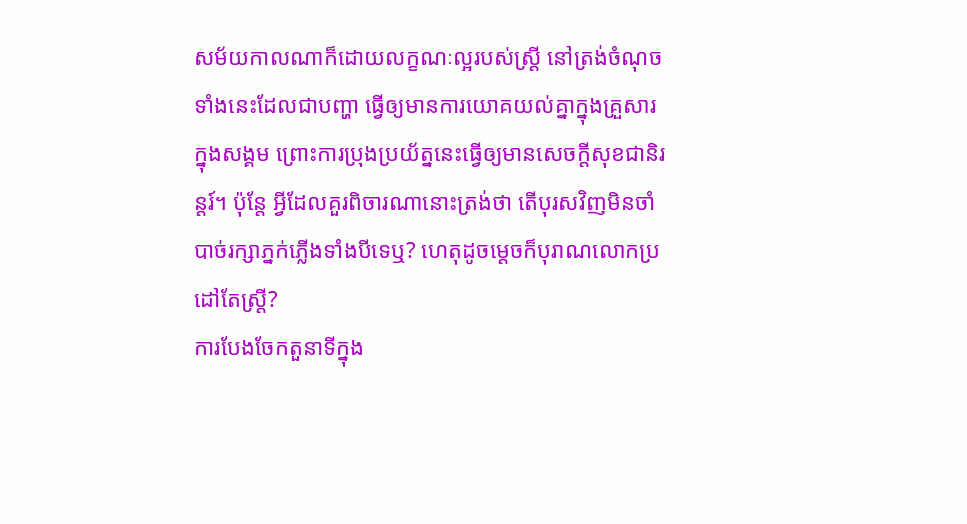សម័យកាលណាក៏ដោយលក្ខណៈល្អរបស់ស្រី្ត នៅត្រង់ចំណុចទាំងនេះដែលជាបញ្ហា ធ្វើឲ្យមានការយោគយល់គ្នាក្នុងគ្រួសារ ក្នុងសង្គម ព្រោះការប្រុងប្រយ័ត្ននេះធើ្វឲ្យមានសេចកី្តសុខជានិរន្តរ៍។ ប៉ុនែ្ត អ្វីដែលគួរពិចារណានោះត្រង់ថា តើបុរសវិញមិនចាំបាច់រក្សាភ្នក់ភ្លើងទាំងបីទេឬ? ហេតុដូចមេ្តចក៏បុរាណលោកប្រដៅតែស្រី្ត?
ការបែងចែកតួនាទីក្នុង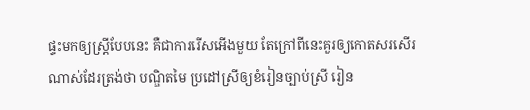ផ្ទះមកឲ្យស្រី្តបែបនេះ គឺជាការរើសអើងមួយ តែក្រៅពីនេះគួរឲ្យកោតសរសើរណាស់ដែរត្រង់ថា បណ្ឌិតមៃ ប្រដៅស្រីឲ្យខំរៀនច្បាប់ស្រី រៀន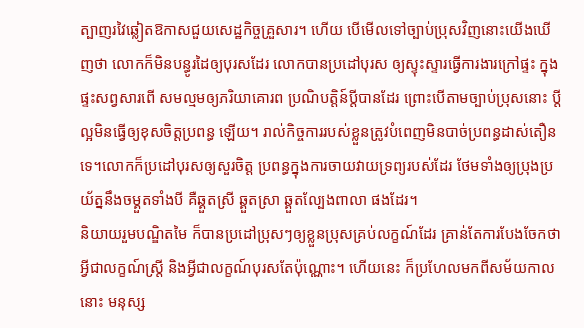ត្បាញរវៃឆ្លៀតឱកាសជួយសេដ្ឋកិច្ចគ្រួសារ។ ហើយ បើមើលទៅច្បាប់ប្រុសវិញនោះយើងឃើញថា លោកក៏មិនបន្ធូរដៃឲ្យបុរសដែរ លោកបានប្រដៅបុរស ឲ្យស្ទុះស្ទារធើ្វការងារក្រៅផ្ទះ ក្នុងផ្ទះសព្វសារពើ សមល្មមឲ្យភរិយាគោរព ប្រណិបត្តិន៍បី្តបានដែរ ព្រោះបើតាមច្បាប់ប្រុសនោះ បី្តល្អមិនធើ្វឲ្យខុសចិត្តប្រពន្ធ ឡើយ។ រាល់កិច្ចការរបស់ខ្លួនត្រូវបំពេញមិនបាច់ប្រពន្ធដាស់តឿនទេ។លោកក៏ប្រដៅបុរសឲ្យសួរចិត្ត ប្រពន្ធក្នុងការចាយវាយទ្រព្យរបស់ដែរ ថែមទាំងឲ្យប្រុងប្រយ័ត្ននឹងចម្គួតទាំងបី គឺឆ្គួតស្រី ឆ្គួតស្រា ឆ្គួតលែ្បងពាលា ផងដែរ។
និយាយរួមបណ្ឌិតមៃ ក៏បានប្រដៅប្រុសៗឲ្យខ្លួនប្រុសគ្រប់លក្ខណ៍ដែរ គ្រាន់តែការបែងចែកថា អី្វជាលក្ខណ៍ស្រី្ត និងអី្វជាលក្ខណ៍បុរសតែប៉ុណ្ណោះ។ ហើយនេះ ក៏ប្រហែលមកពីសម័យកាលនោះ មនុស្ស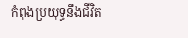កំពុងប្រយុទ្ធនឹងជីវិត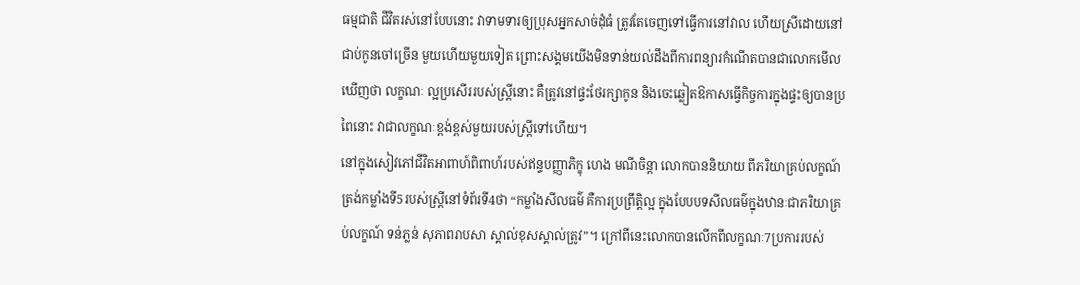ធម្មជាតិ ជីវិតរស់នៅបែបនោះ វាទាមទារឲ្យប្រុសអ្នកសាច់ដុំធំ ត្រូវតែចេញទៅធើ្វការនៅវាល ហើយស្រីដោយនៅជាប់កូនចៅច្រើន មួយហើយមួយទៀត ព្រោះសង្គមយើងមិនទាន់យល់ដឹងពីការពន្យារកំណើតបានជាលោកមើលឃើញថា លក្ខណៈ ល្អប្រសើររបស់ស្រី្តនោះ គឺត្រូវនៅផ្ទះថែរក្សាកូន និងចេះឆ្លៀតឱកាសធើ្វកិច្ចការក្នុងផ្ទះឲ្យបានប្រពៃនោះ វាជាលក្ខណៈខ្ពង់ខ្ពស់មួយរបស់ស្រី្តទៅហើយ។
នៅក្នុងសៀវភៅជីវិតអាពាហ៍ពិពាហ៍របស់ឥន្ទបញ្ញាភិក្ខុ ហេង មណីចិន្តា លោកបាននិយាយ ពីភរិយាគ្រប់លក្ខណ៍ត្រង់កម្លាំងទី5របស់ស្រី្តនៅទំព័រទី4ថា “កម្លាំងសីលធម៌ គឺការប្រព្រឹតិ្តល្អ ក្នុងបែបបទសីលធម៌ក្នុងឋានៈជាភរិយាគ្រប់លក្ខណ៍ ទន់ភ្លន់ សុភាពរាបសា ស្គាល់ខុសស្គាល់ត្រូវ”។ ក្រៅពីនេះលោកបានលើកពីលក្ខណៈ7ប្រការរបស់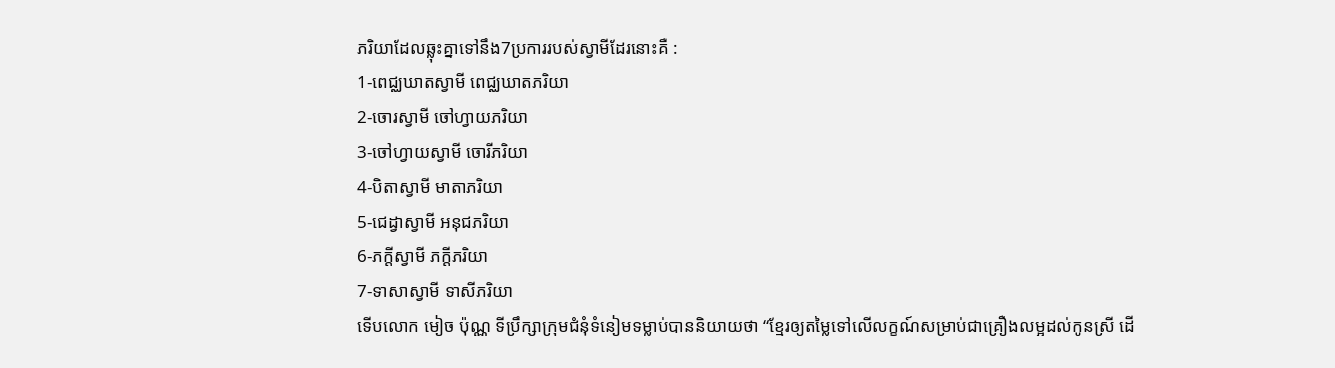ភរិយាដែលឆ្លុះគ្នាទៅនឹង7ប្រការរបស់ស្វាមីដែរនោះគឺ :
1-ពេជ្ឈឃាតស្វាមី ពេជ្ឈឃាតភរិយា
2-ចោរស្វាមី ចៅហ្វាយភរិយា
3-ចៅហ្វាយស្វាមី ចោរីភរិយា
4-បិតាស្វាមី មាតាភរិយា
5-ជេដ្វាស្វាមី អនុជភរិយា
6-ភកី្តស្វាមី ភកី្តភរិយា
7-ទាសាស្វាមី ទាសីភរិយា
ទើបលោក មៀច ប៉ុណ្ណ ទីប្រឹក្សាក្រុមជំនុំទំនៀមទម្លាប់បាននិយាយថា “ខែ្មរឲ្យតមៃ្លទៅលើលក្ខណ៍សម្រាប់ជាគ្រឿងលម្អដល់កូនស្រី ដើ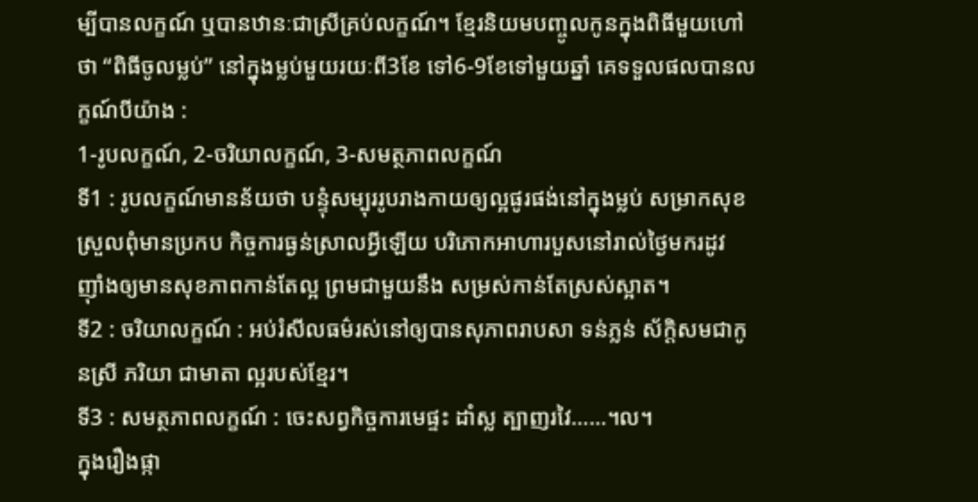ម្បីបានលក្ខណ៍ ឬបានឋានៈជាស្រីគ្រប់លក្ខណ៍។ ខែ្មរនិយមបញ្ចូលកូនក្នុងពិធីមួយហៅថា “ពិធីចូលម្លប់” នៅក្នុងម្លប់មួយរយៈពី3ខែ ទៅ6-9ខែទៅមួយឆ្នាំ គេទទួលផលបានលក្ខណ៍បីយ៉ាង :
1-រូបលក្ខណ៍, 2-ចរិយាលក្ខណ៍, 3-សមត្ថភាពលក្ខណ៍
ទី1 : រូបលក្ខណ៍មានន័យថា បន្ទុំសម្បុររូបរាងកាយឲ្យល្អផូរផង់នៅក្នុងម្លប់ សម្រាកសុខស្រួលពុំមានប្រកប កិច្ចការធ្ងន់ស្រាលអី្វឡើយ បរិភោកអាហារបួសនៅរាល់ថៃ្ងមករដូវ ញ៉ាំងឲ្យមានសុខភាពកាន់តែល្អ ព្រមជាមួយនឹង សម្រស់កាន់តែស្រស់ស្អាត។
ទី2 : ចរិយាលក្ខណ៍ : អប់រំសីលធម៌រស់នៅឲ្យបានសុភាពរាបសា ទន់ភ្លន់ ស័កិ្តសមជាកូនស្រី ភរិយា ជាមាតា ល្អរបស់ខែ្មរ។
ទី3 : សមត្ថភាពលក្ខណ៍ : ចេះសព្វកិច្ចការមេផ្ទះ ដាំស្ល ត្បាញរវៃ……។ល។
ក្នុងរឿងផ្កា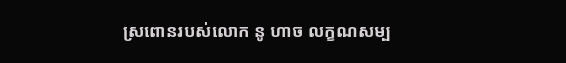ស្រពោនរបស់លោក នូ ហាច លក្ខណសម្ប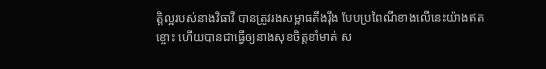តិ្តល្អរបស់នាងវិធាវី បានត្រូវរងសម្ពាធតឹងរ៉ឹង បែបប្រពៃណីខាងលើនេះយ៉ាងឥតខ្ចោះ ហើយបានជាធើ្វឲ្យនាងសុខចិត្តខាំមាត់ ស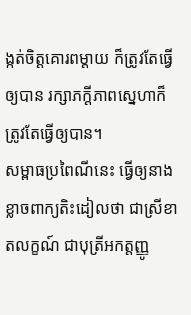ង្កត់ចិត្តគោរពម្តាយ ក៏ត្រូវតែធ្វើឲ្យបាន រក្សាភកី្តភាពសេ្នហាក៏ត្រូវតែធ្វើឲ្យបាន។
សម្ពាធប្រពៃណីនេះ ធើ្វឲ្យនាងខ្លាចពាក្យតិះដៀលថា ជាស្រីខាតលក្ខណ៍ ជាបុត្រីអកត្តញ្ញូ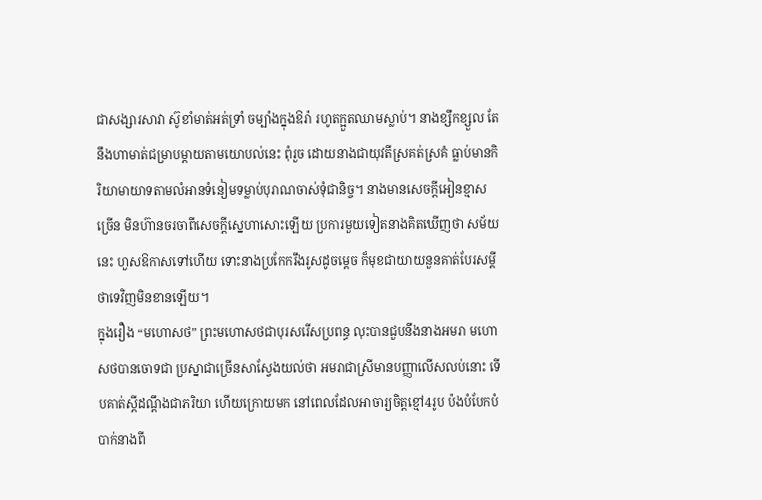ជាសង្សារសាវា ស៊ូខាំមាត់អត់ទ្រាំ ចម្បាំងក្នុងឱរ៉ា រហូតក្អួតឈាមស្លាប់។ នាងខ្សឹកខ្សួល តែនឹងហាមាត់ជម្រាបម្តាយតាមយោបល់នេះ ពុំរួច ដោយនាងជាយុវតីស្រគត់ស្រគំ ធ្លាប់មានកិរិយាមាយាទតាមលំអានទំនៀមទម្លាប់បុរាណចាស់ទុំជានិច្ច។ នាងមានសេចកី្តអៀនខ្មាសច្រើន មិនហ៊ានចរចាពីសេចកី្តសេ្នហាសោះឡើយ ប្រការមួយទៀតនាងគិតឃើញថា សម័យនេះ ហួសឱកាសទៅហើយ ទោះនាងប្រកែករឹងរូសដូចមេ្តច ក៏មុខជាយាយនួនគាត់បែរសមី្តថាទេវិញមិនខានឡើយ។
ក្នុងរឿង “មហោសថ” ព្រះមហោសថជាបុរសរើសប្រពន្ធ លុះបានជួបនឹងនាងអមរា មហោសថបានចោទជា ប្រស្នាជាច្រើនសាសែ្វងយល់ថា អមរាជាស្រីមានបញ្ញាលើសលប់នោះ ទើបគាត់សី្តដណឹ្តងជាភរិយា ហើយក្រោយមក នៅពេលដែលអាចារ្យចិត្តខ្មៅ4រូប ប៉ងបំបែកបំបាក់នាងពី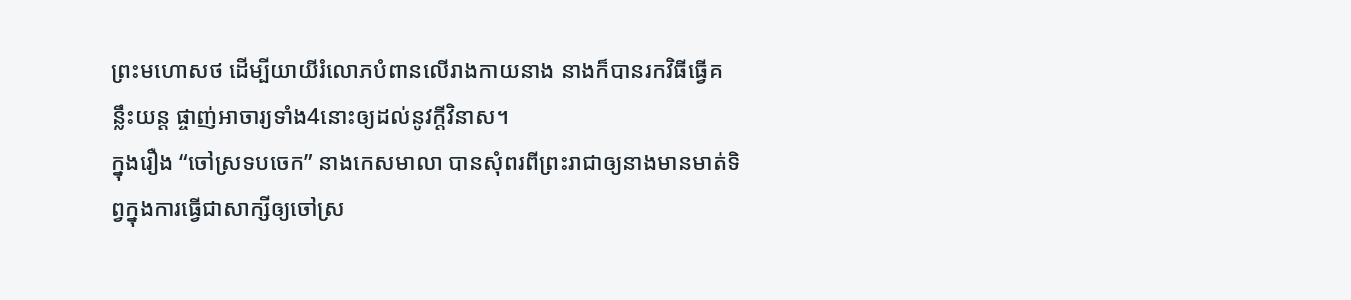ព្រះមហោសថ ដើម្បីយាយីរំលោភបំពានលើរាងកាយនាង នាងក៏បានរកវិធីធ្វើគន្លឹះយន្ត ផ្ចាញ់អាចារ្យទាំង4នោះឲ្យដល់នូវកី្តវិនាស។
ក្នុងរឿង “ចៅស្រទបចេក” នាងកេសមាលា បានសុំពរពីព្រះរាជាឲ្យនាងមានមាត់ទិព្វក្នុងការធ្វើជាសាក្សីឲ្យចៅស្រ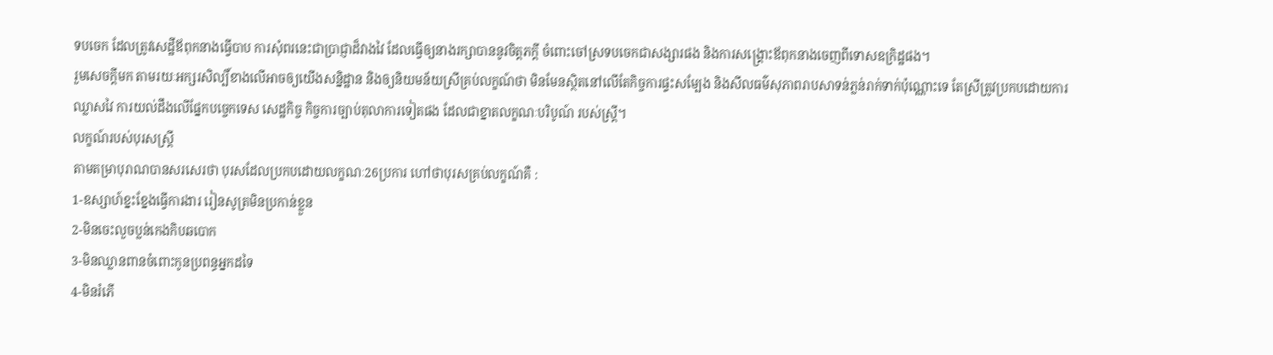ទបចេក ដែលត្រូវសេដ្ឋីឪពុកនាងធើ្វបាប ការសុំពរនេះជាប្រាជ្ញាដ៏វាងវៃ ដែលធ្វើឲ្យនាងរក្សាបាននូវចិត្តភកី្ត ចំពោះចៅស្រទបចេកជាសង្សារផង និងការសង្គ្រោះឪពុកនាងចេញពីទោសឧក្រិដ្ឋផង។
រួមសេចកី្តមក តាមរយៈអក្សរសិល្បិ៍ខាងលើអាចឲ្យយើងសនិ្នដ្ឋាន និងឲ្យនិយមន័យស្រីគ្រប់លក្ខណ៍ថា មិនមែនស្ថិតនៅលើតែកិច្ចការផ្ទះសមែ្បង និងសីលធម៌សុភាពរាបសាទន់ភ្លន់រាក់ទាក់ប៉ុណ្ណោះទេ តែស្រីត្រូវប្រកបដោយការ ឈ្លាសវៃ ការយល់ដឹងលើផែ្នកបចេ្ចកទេស សេដ្ឋកិច្ច កិច្ចការច្បាប់តុលាការទៀតផង ដែលជាខ្នាតលក្ខណៈបរិបូណ៍ របស់ស្រី្ត។
លក្ខណ៍របស់បុរសស្រី្ត
តាមតម្រាបុរាណបានសរសេរថា បុរសដែលប្រកបដោយលក្ខណៈ26ប្រការ ហៅថាបុរសគ្រប់លក្ខណ៍គឺ :
1-ឧស្សាហ៍ខ្នះខែ្នងធើ្វការងារ រៀនសូត្រមិនប្រកាន់ខ្លួន
2-មិនចេះលួចប្លន់កេងកិបឆបោក
3-មិនឈ្លានពានចំពោះកូនប្រពន្ធអ្នកដទៃ
4-មិនរំភើ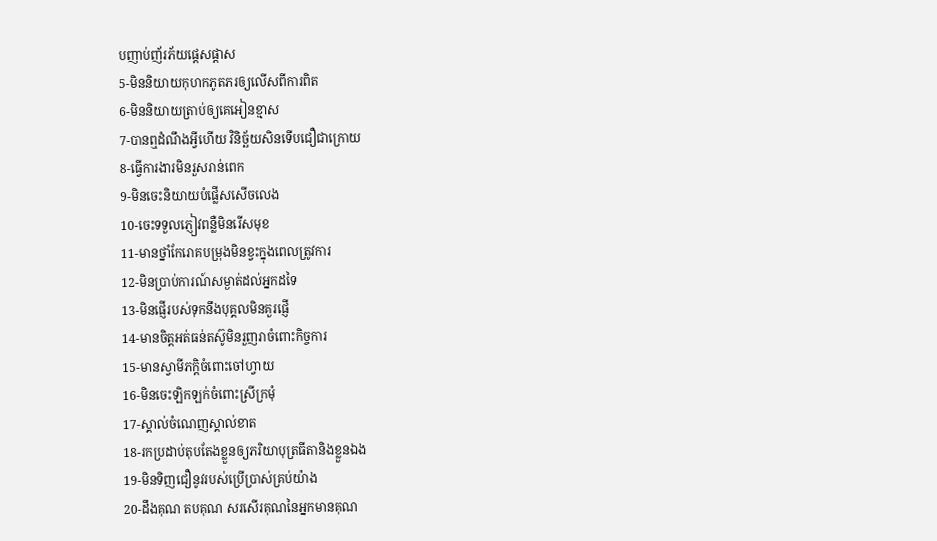បញាប់ញ័រភ័យផេ្តសផ្តាស
5-មិននិយាយកុហកភូតភរឲ្យលើសពីការពិត
6-មិននិយាយត្រាប់ឲ្យគេអៀនខ្មាស
7-បានឮដំណឹងអី្វហើយ វិនិច្ឆ័យសិនទើបជឿជាក្រោយ
8-ធើ្វការងារមិនរួសរាន់ពេក
9-មិនចេះនិយាយបំផ្លើសសើចលេង
10-ចេះទទួលភ្ញៀវពន្លឺមិនរើសមុខ
11-មានថ្នាំកែរោគបម្រុងមិនខ្វះក្នុងពេលត្រូវការ
12-មិនប្រាប់ការណ៍សម្ងាត់ដល់អ្នកដទៃ
13-មិនផ្ញើរបស់ទុកនឹងបុគ្គលមិនគួរផ្ញើ
14-មានចិត្តអត់ធន់តស៊ូមិនរួញរាចំពោះកិច្ចការ
15-មានស្វាមីភកិ្តចំពោះចៅហ្វាយ
16-មិនចេះឡិកឡក់ចំពោះស្រីក្រមុំ
17-ស្គាល់ចំណេញស្គាល់ខាត
18-រកប្រដាប់តុបតែងខ្លួនឲ្យភរិយាបុត្រធីតានិងខ្លួនឯង
19-មិនទិញជឿនូវរបស់ប្រើប្រាស់គ្រប់យ៉ាង
20-ដឹងគុណ តបគុណ សរសើរគុណនៃអ្នកមានគុណ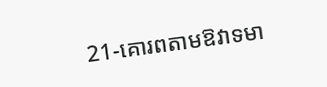21-គោរពតាមឱវាទមា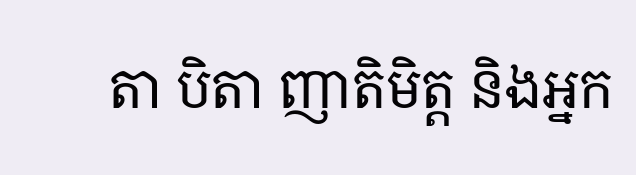តា បិតា ញាតិមិត្ត និងអ្នក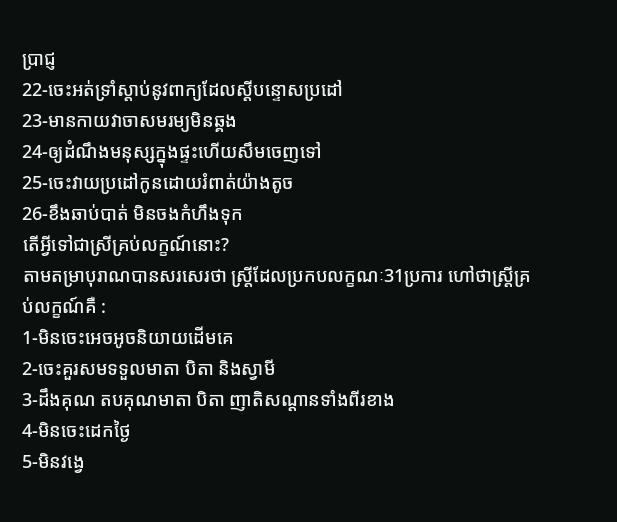ប្រាជ្ញ
22-ចេះអត់ទ្រាំស្តាប់នូវពាក្យដែលសី្តបន្ទោសប្រដៅ
23-មានកាយវាចាសមរម្យមិនឆ្គង
24-ឲ្យដំណឹងមនុស្សក្នុងផ្ទះហើយសឹមចេញទៅ
25-ចេះវាយប្រដៅកូនដោយរំពាត់យ៉ាងតូច
26-ខឹងឆាប់បាត់ មិនចងកំហឹងទុក
តើអី្វទៅជាស្រីគ្រប់លក្ខណ៍នោះ?
តាមតម្រាបុរាណបានសរសេរថា ស្រី្តដែលប្រកបលក្ខណៈ31ប្រការ ហៅថាស្រី្តគ្រប់លក្ខណ៍គឺ :
1-មិនចេះអេចអូចនិយាយដើមគេ
2-ចេះគួរសមទទួលមាតា បិតា និងស្វាមី
3-ដឹងគុណ តបគុណមាតា បិតា ញាតិសណ្តានទាំងពីរខាង
4-មិនចេះដេកថៃ្ង
5-មិនវងេ្វ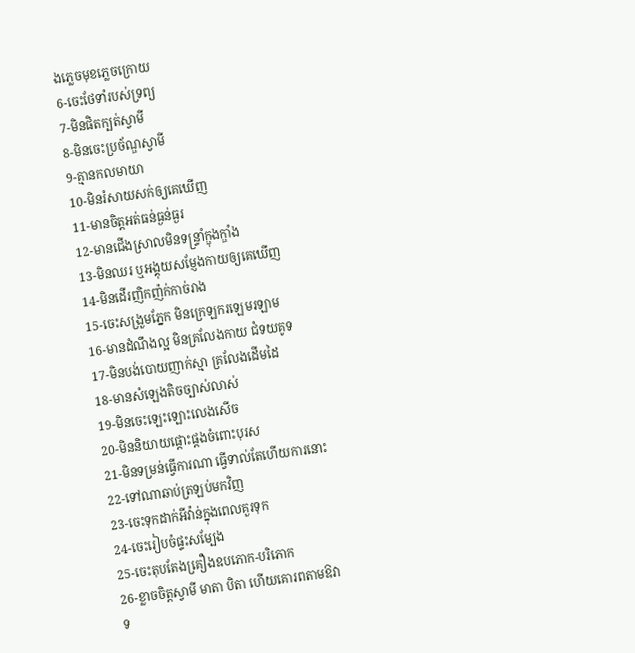ងភេ្លចមុខភេ្លចក្រោយ
6-ចេះថែទាំរបស់ទ្រព្យ
7-មិនផិតក្បត់ស្វាមី
8-មិនចេះប្រច័ណ្ឌស្វាមី
9-គ្មានកលមាយា
10-មិនរំសាយសក់ឲ្យគេឃើញ
11-មានចិត្តអត់ធន់ធ្ងន់ធ្ងរ
12-មានជើងស្រាលមិនទន្រ្ទាំក្ឌុងក្ឌាំង
13-មិនឈរ ឬអង្គុយសមែ្ញងកាយឲ្យគេឃើញ
14-មិនដើរញិកញ៉ក់កាច់រាង
15-ចេះសង្រួមភែ្នក មិនក្រេឡករឡេមរឡាម
16-មានដំណឹងល្អ មិនគ្រលែងកាយ ជំទយគូទ
17-មិនបង់បោយញាក់ស្មា គ្រលែងដើមដៃ
18-មានសំឡេងតិចច្បាស់លាស់
19-មិនចេះឡេះឡោះលេងសើច
20-មិននិយាយផ្តោះផ្តងចំពោះបុរស
21-មិនទម្រន់ធើ្វការណា ធើ្វទាល់តែហើយការនោះ
22-ទៅណាឆាប់ត្រឡប់មកវិញ
23-ចេះទុកដាក់អីវ៉ាន់ក្នុងពេលគួរទុក
24-ចេះរៀបចំផ្ទះសមែ្បង
25-ចេះតុបតែងគឿ្រងឧបភោក-បរិភោក
26-ខ្លាចចិត្តស្វាមី មាតា បិតា ហើយគោរពតាមឱវាទ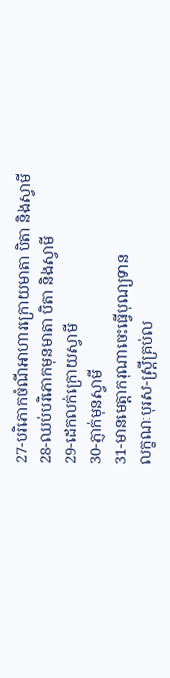27-បរិភោកចំណីអាហារក្រោយមាតា បិតា និងស្វាមី
28-ឈប់បរិភោកមុនមាតា បិតា និងស្វាមី
29-ដេកលក់ក្រោយស្វាមី
30-ភ្ញាក់មុនស្វាមី
31-មានមេត្តាករុណាចេះធើ្វបុណ្យទាន
លក្ខណៈបុរស-ស្រី្តគ្រប់ល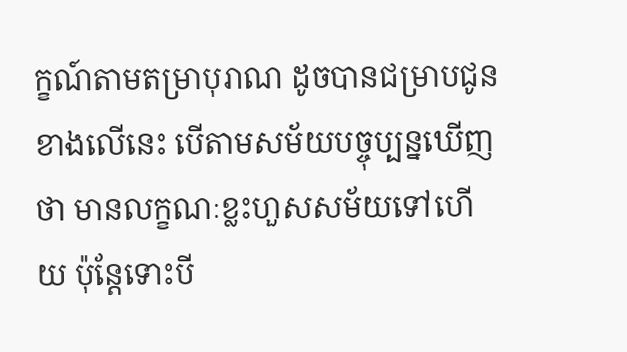ក្ខណ៍តាមតម្រាបុរាណ ដូចបានជម្រាបជូនខាងលើនេះ បើតាមសម័យបច្ចុប្បន្នឃើញថា មានលក្ខណៈខ្លះហួសសម័យទៅហើយ ប៉ុនែ្តទោះបី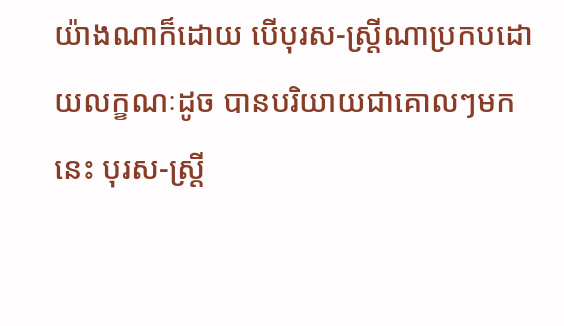យ៉ាងណាក៏ដោយ បើបុរស-ស្រី្តណាប្រកបដោយលក្ខណៈដូច បានបរិយាយជាគោលៗមកនេះ បុរស-ស្រី្ត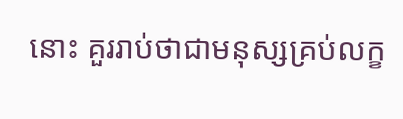នោះ គួររាប់ថាជាមនុស្សគ្រប់លក្ខ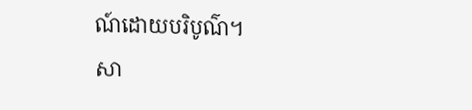ណ៍ដោយបរិបូណ៌។
សា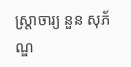ស្រ្តាចារ្យ នួន សុភ័ណ្ឌ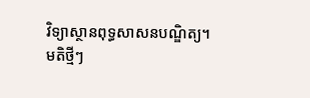វិទ្យាស្ថានពុទ្ធសាសនបណ្ឌិត្យ។
មតិថ្មីៗ